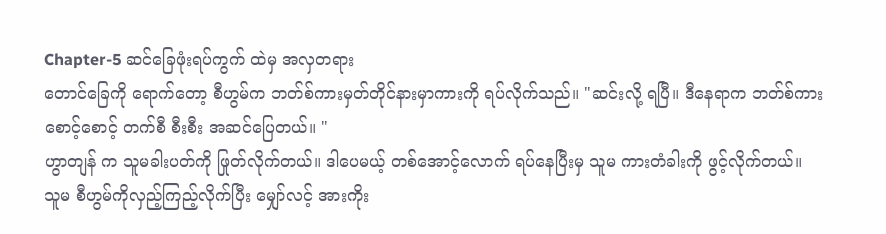Chapter-5 ဆင်ခြေဖုံးရပ်ကွက် ထဲမှ အလှတရား
တောင်ခြေကို ရောက်တော့ စီဟွမ်က ဘတ်စ်ကားမှတ်တိုင်နားမှာကားကို ရပ်လိုက်သည်။ "ဆင်းလို့ ရပြီ။ ဒီနေရာက ဘတ်စ်ကားစောင့်စောင့် တက်စီ စီးစီး အဆင်ပြေတယ်။ "
ဟွာတျန် က သူမခါးပတ်ကို ဖြုတ်လိုက်တယ်။ ဒါပေမယ့် တစ်အောင့်လောက် ရပ်နေပြီးမှ သူမ ကားတံခါးကို ဖွင့်လိုက်တယ်။
သူမ စီဟွမ်ကိုလှည့်ကြည့်လိုက်ပြီး မျှော်လင့် အားကိုး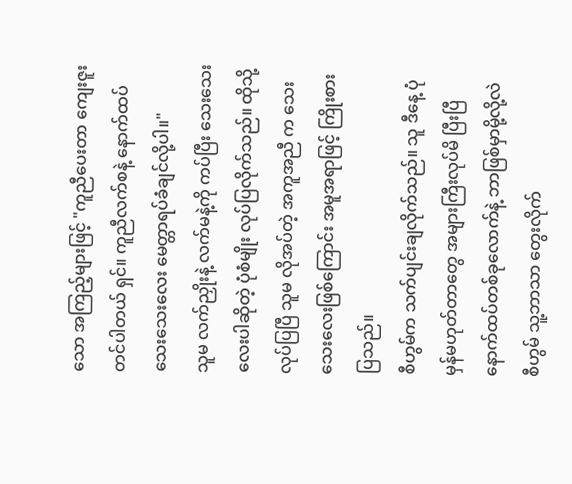သော အကြည့်များဖြင့် "ကူညီပေးတာ ကျေးဇူးတင်ပါတယ် ရှင်။ ကူညီလက်စနဲ့ နောက်ထပ် သေးသေးလေး မေတ္တာရပ်ခံချင်လို့ပါ။"
သူမ လက်ညှိုးနဲ့ လက်မနဲ့ကို ကပ်ပြီး သေးသေးလေးပါဆိုတဲ့ ပုံစံမျိုး လုပ်ပြလိုက်သည်။ ထိုသို့လုပ်ပြပြီ သူမ လိုအပ်တဲ့ အကူအညီ က သေးသေးလေးဖြစ်ကြောင်း အမူအရာဖြင့် ကြိုးစားပြသည်။
စီဟွမ်က သက်ပျင်းချလိုက်သည်။ သူ ဒီနေ့ ပုံမှန်မဟုတ်တာတွေ အများကြီးလုပ်မိ ပြီးပြီ နောက်ထပ်တစ်ခုလောက်နဲ့ ဘာဖြစ်မှာမို့လို့လဲ
စီဟွမ် သူ့ဘာသာ တွေးလိုက်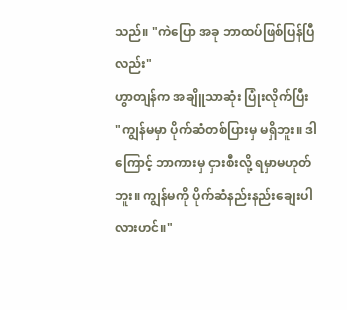သည်။ "ကဲပြော အခု ဘာထပ်ဖြစ်ပြန်ပြီလည်း"
ဟွာတျန်က အချိူသာဆုံး ပြုံးလိုက်ပြီး
"ကျွန်မမှာ ပိုက်ဆံတစ်ပြားမှ မရှိဘူး။ ဒါကြောင့် ဘာကားမှ ငှားစီးလို့ ရမှာမဟုတ်ဘူး။ ကျွန်မကို ပိုက်ဆံနည်းနည်းချေးပါလားဟင်။"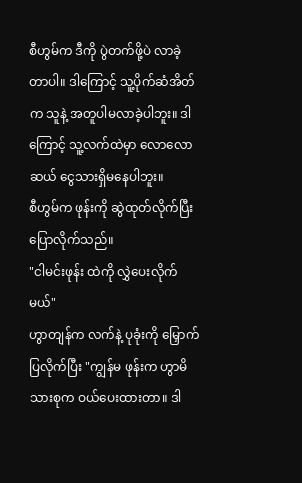စီဟွမ်က ဒီကို ပွဲတက်ဖို့ပဲ လာခဲ့တာပါ။ ဒါကြောင့် သူ့ပိုက်ဆံအိတ်က သူနဲ့ အတူပါမလာခဲ့ပါဘူး။ ဒါကြောင့် သူ့လက်ထဲမှာ လောလောဆယ် ငွေသားရှိမနေပါဘူး။
စီဟွမ်က ဖုန်းကို ဆွဲထုတ်လိုက်ပြီး ပြောလိုက်သည်။
"ငါမင်းဖုန်း ထဲကို လွှဲပေးလိုက်မယ်"
ဟွာတျန်က လက်နဲ့ ပုခုံးကို မြှောက်ပြလိုက်ပြီး "ကျွန်မ ဖုန်းက ဟွာမိသားစုက ဝယ်ပေးထားတာ။ ဒါ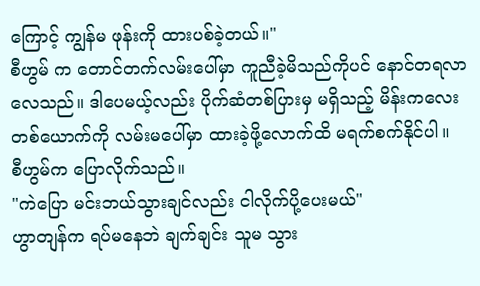ကြောင့် ကျွန်မ ဖုန်းကို ထားပစ်ခဲ့တယ်။"
စီဟွမ် က တောင်တက်လမ်းပေါ်မှာ ကူညီခဲ့မိသည်ကိုပင် နောင်တရလာလေသည်။ ဒါပေမယ့်လည်း ပိုက်ဆံတစ်ပြားမှ မရှိသည့် မိန်းကလေး တစ်ယောက်ကို လမ်းမပေါ်မှာ ထားခဲ့ဖို့လောက်ထိ မရက်စက်နိုင်ပါ။
စီဟွမ်က ပြောလိုက်သည်။
"ကဲပြော မင်းဘယ်သွားချင်လည်း ငါလိုက်ပို့ပေးမယ်"
ဟွာတျန်က ရပ်မနေဘဲ ချက်ချင်း သူမ သွား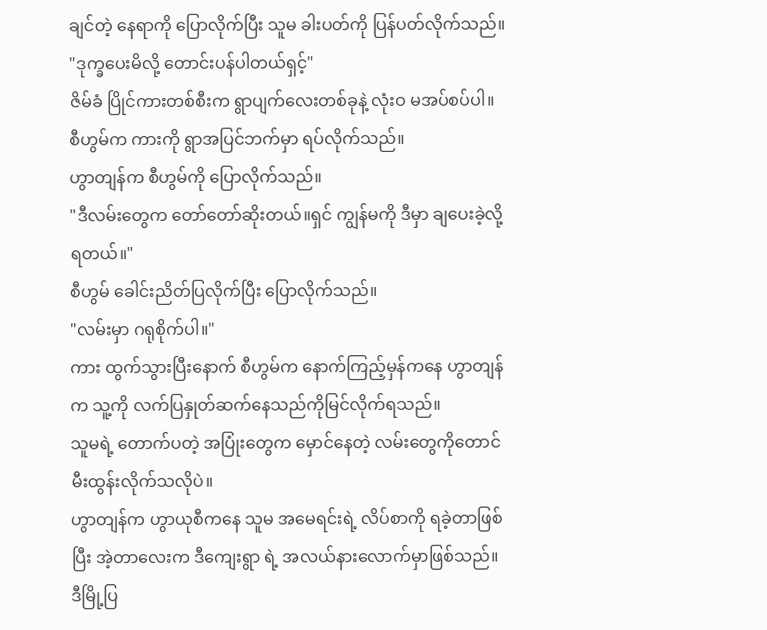ချင်တဲ့ နေရာကို ပြောလိုက်ပြီး သူမ ခါးပတ်ကို ပြန်ပတ်လိုက်သည်။
"ဒုက္ခပေးမိလို့ တောင်းပန်ပါတယ်ရှင့်"
ဇိမ်ခံ ပြိုင်ကားတစ်စီးက ရွာပျက်လေးတစ်ခုနဲ့ လုံးဝ မအပ်စပ်ပါ။ စီဟွမ်က ကားကို ရွာအပြင်ဘက်မှာ ရပ်လိုက်သည်။
ဟွာတျန်က စီဟွမ်ကို ပြောလိုက်သည်။
"ဒီလမ်းတွေက တော်တော်ဆိုးတယ်။ရှင် ကျွန်မကို ဒီမှာ ချပေးခဲ့လို့ရတယ်။"
စီဟွမ် ခေါင်းညိတ်ပြလိုက်ပြီး ပြောလိုက်သည်။
"လမ်းမှာ ဂရုစိုက်ပါ။"
ကား ထွက်သွားပြီးနောက် စီဟွမ်က နောက်ကြည့်မှန်ကနေ ဟွာတျန်က သူ့ကို လက်ပြနှုတ်ဆက်နေသည်ကိုမြင်လိုက်ရသည်။
သူမရဲ့ တောက်ပတဲ့ အပြုံးတွေက မှောင်နေတဲ့ လမ်းတွေကိုတောင် မီးထွန်းလိုက်သလိုပဲ။
ဟွာတျန်က ဟွာယုစီကနေ သူမ အမေရင်းရဲ့ လိပ်စာကို ရခဲ့တာဖြစ်ပြီး အဲ့တာလေးက ဒီကျေးရွာ ရဲ့ အလယ်နားလောက်မှာဖြစ်သည်။
ဒီမြို့ပြ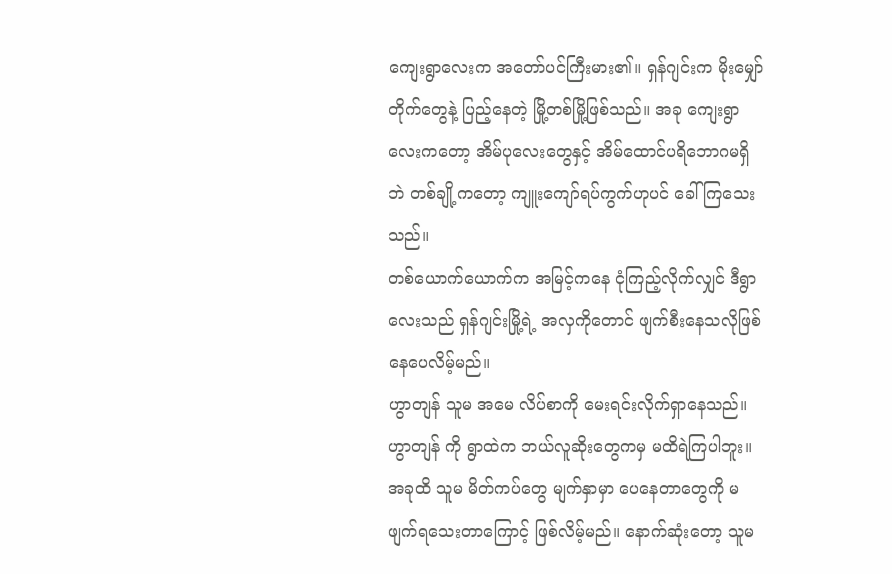ကျေးရွာလေးက အတော်ပင်ကြီးမား၏။ ရှန်ဂျင်းက မိုးမျှော်တိုက်တွေနဲ့ ပြည့်နေတဲ့ မြို့တစ်မြို့ဖြစ်သည်။ အခု ကျေးရွာလေးကတော့ အိမ်ပုလေးတွေနှင့် အိမ်ထောင်ပရိဘောဂမရှိ ဘဲ တစ်ချို့ကတော့ ကျူးကျော်ရပ်ကွက်ဟုပင် ခေါ်ကြသေးသည်။
တစ်ယောက်ယောက်က အမြင့်ကနေ ငုံကြည့်လိုက်လျှင် ဒီရွာလေးသည် ရှန်ဂျင်းမြို့ရဲ့ အလှကိုတောင် ဖျက်စီးနေသလိုဖြစ်နေပေလိမ့်မည်။
ဟွာတျန် သူမ အမေ လိပ်စာကို မေးရင်းလိုက်ရှာနေသည်။
ဟွာတျန် ကို ရွာထဲက ဘယ်လူဆိုးတွေကမှ မထိရဲကြပါဘူး။ အခုထိ သူမ မိတ်ကပ်တွေ မျက်နှာမှာ ပေနေတာတွေကို မဖျက်ရသေးတာကြောင့် ဖြစ်လိမ့်မည်။ နောက်ဆုံးတော့ သူမ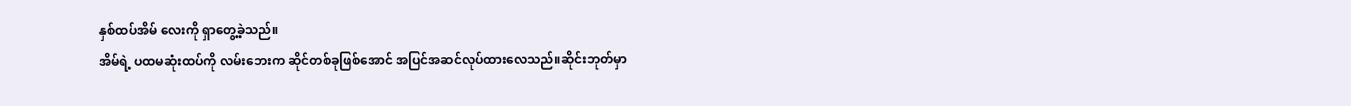နှစ်ထပ်အိမ် လေးကို ရှာတွေ့ခဲ့သည်။
အိမ်ရဲ့ ပထမဆုံးထပ်ကို လမ်းဘေးက ဆိုင်တစ်ခုဖြစ်အောင် အပြင်အဆင်လုပ်ထားလေသည်။ဆိုင်းဘုတ်မှာ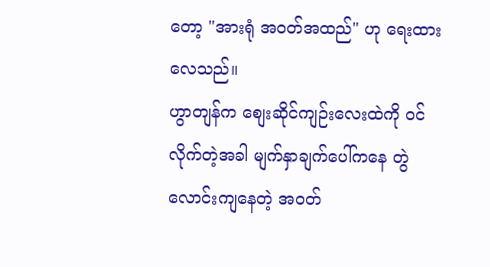တော့ "အားရုံ အဝတ်အထည်" ဟု ရေးထားလေသည်။
ဟွာတျန်က စျေးဆိုင်ကျဉ်းလေးထဲကို ဝင်လိုက်တဲ့အခါ မျက်နှာချက်ပေါ်ကနေ တွဲလောင်းကျနေတဲ့ အဝတ်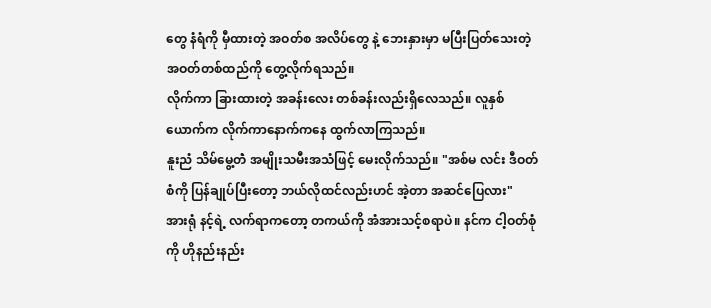တွေ နံရံကို မှီထားတဲ့ အဝတ်စ အလိပ်တွေ နဲ့ ဘေးနှားမှာ မပြီးပြတ်သေးတဲ့ အဝတ်တစ်ထည်ကို တွေ့လိုက်ရသည်။
လိုက်ကာ ခြားထားတဲ့ အခန်းလေး တစ်ခန်းလည်းရှိလေသည်။ လူနှစ်ယောက်က လိုက်ကာနောက်ကနေ ထွက်လာကြသည်။
နူးညံ သိမ်မွေ့တဲံ အမျိုးသမီးအသံဖြင့် မေးလိုက်သည်။ "အစ်မ လင်း ဒီဝတ်စံကို ပြန်ချုပ်ပြီးတော့ ဘယ်လိုထင်လည်းဟင် အဲ့တာ အဆင်ပြေလား"
အားရုံ နင့်ရဲ့ လက်ရာကတော့ တကယ်ကို အံအားသင့်စရာပဲ။ နင်က ငါ့ဝတ်စုံကို ဟိုနည်းနည်း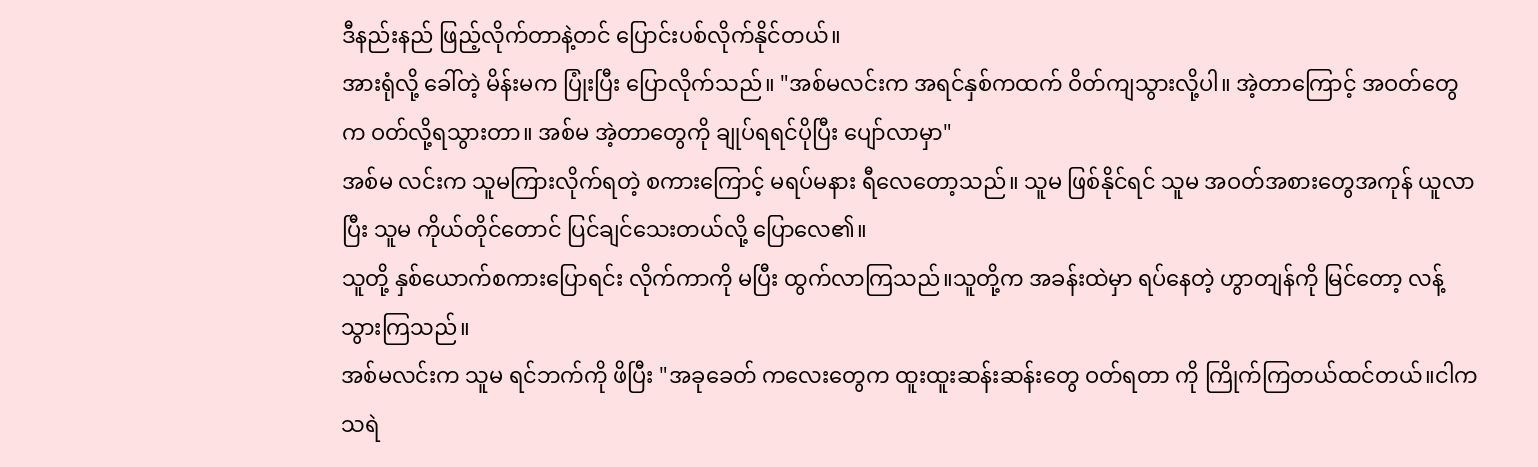ဒီနည်းနည် ဖြည့်လိုက်တာနဲ့တင် ပြောင်းပစ်လိုက်နိုင်တယ်။
အားရုံလို့ ခေါ်တဲ့ မိန်းမက ပြုံးပြီး ပြောလိုက်သည်။ "အစ်မလင်းက အရင်နှစ်ကထက် ဝိတ်ကျသွားလို့ပါ။ အဲ့တာကြောင့် အဝတ်တွေက ဝတ်လို့ရသွားတာ။ အစ်မ အဲ့တာတွေကို ချုပ်ရရင်ပိုပြီး ပျော်လာမှာ"
အစ်မ လင်းက သူမကြားလိုက်ရတဲ့ စကားကြောင့် မရပ်မနား ရီလေတော့သည်။ သူမ ဖြစ်နိုင်ရင် သူမ အဝတ်အစားတွေအကုန် ယူလာပြီး သူမ ကိုယ်တိုင်တောင် ပြင်ချင်သေးတယ်လို့ ပြောလေ၏။
သူတို့ နှစ်ယောက်စကားပြောရင်း လိုက်ကာကို မပြီး ထွက်လာကြသည်။သူတို့က အခန်းထဲမှာ ရပ်နေတဲ့ ဟွာတျန်ကို မြင်တော့ လန့်သွားကြသည်။
အစ်မလင်းက သူမ ရင်ဘက်ကို ဖိပြီး "အခုခေတ် ကလေးတွေက ထူးထူးဆန်းဆန်းတွေ ဝတ်ရတာ ကို ကြိုက်ကြတယ်ထင်တယ်။ငါက သရဲ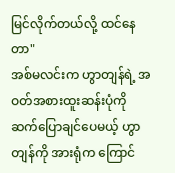မြင်လိုက်တယ်လို့ ထင်နေတာ"
အစ်မလင်းက ဟွာတျန်ရဲ့ အဝတ်အစားထူးဆန်းပုံကို ဆက်ပြောချင်ပေမယ့် ဟွာတျန်ကို အားရုံက ကြောင်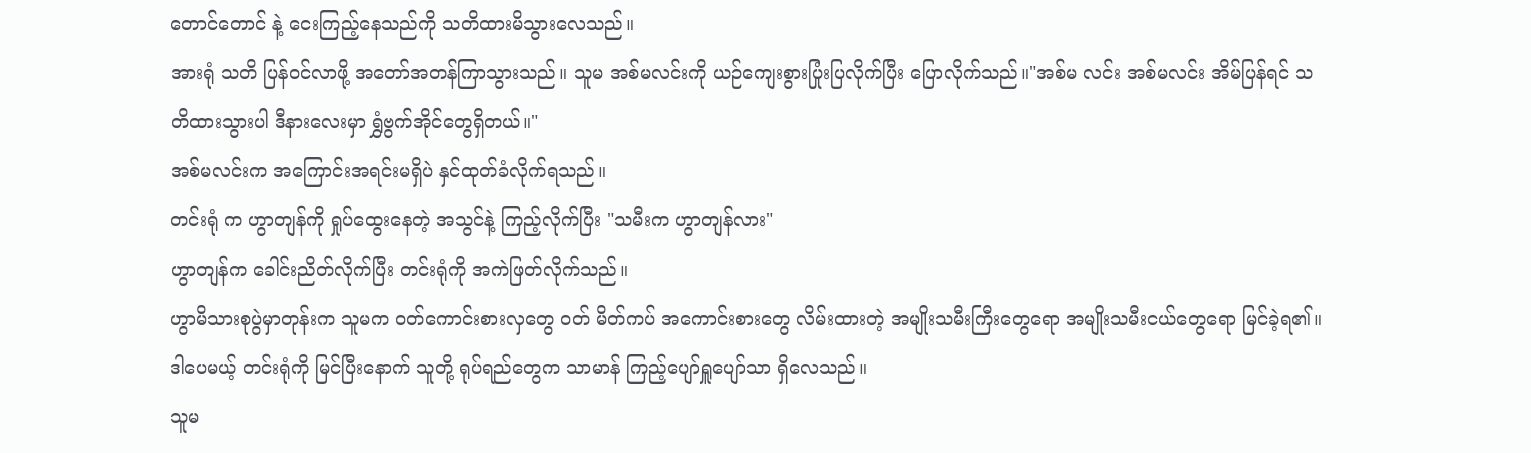တောင်တောင် နဲ့ ငေးကြည့်နေသည်ကို သတိထားမိသွားလေသည်။
အားရုံ သတိ ပြန်ဝင်လာဖို့ အတော်အတန်ကြာသွားသည်။ သူမ အစ်မလင်းကို ယဉ်ကျေးစွားပြုံးပြလိုက်ပြီး ပြောလိုက်သည်။"အစ်မ လင်း အစ်မလင်း အိမ်ပြန်ရင် သတိထားသွားပါ ဒီနားလေးမှာ ရွှံဗွက်အိုင်တွေရှိတယ်။"
အစ်မလင်းက အကြောင်းအရင်းမရှိပဲ နှင်ထုတ်ခံလိုက်ရသည်။
တင်းရုံ က ဟွာတျန်ကို ရှုပ်ထွေးနေတဲ့ အသွင်နဲ့ ကြည့်လိုက်ပြီး "သမီးက ဟွာတျန်လား"
ဟွာတျန်က ခေါင်းညိတ်လိုက်ပြီး တင်းရုံကို အကဲဖြတ်လိုက်သည်။
ဟွာမိသားစုပွဲမှာတုန်းက သူမက ဝတ်ကောင်းစားလှတွေ ဝတ် မိတ်ကပ် အကောင်းစားတွေ လိမ်းထားတဲ့ အမျိုးသမီးကြီးတွေရော အမျိုးသမီးငယ်တွေရော မြင်ခဲ့ရ၏။ ဒါပေမယ့် တင်းရုံကို မြင်ပြီးနောက် သူတို့ ရုပ်ရည်တွေက သာမာန် ကြည့်ပျော်ရှူပျော်သာ ရှိလေသည်။
သူမ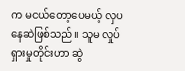က မငယ်တော့ပေမယ့် လှပနေဆဲဖြစ်သည်။ သူမ လှုပ်ရှားမှုတိုင်းဟာ ဆွဲ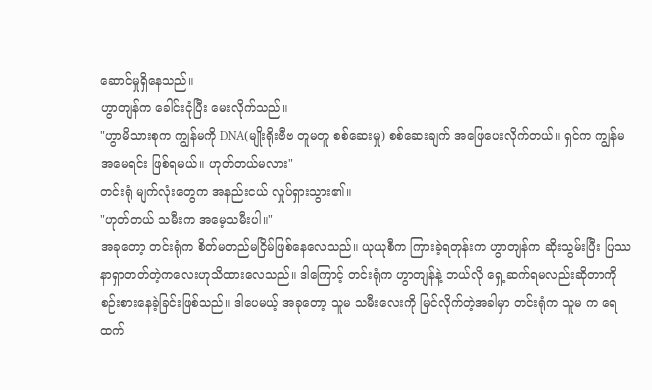ဆောင်မှုရှိနေသည်။
ဟွာတျန်က ခေါင်းငုံပြီး မေးလိုက်သည်။
"ဟွာမိသားစုက ကျွန်မကို DNA(မျိုးရိုးဗီဗ တူမတူ စစ်ဆေးမှု) စစ်ဆေးချက် အဖြေပေးလိုက်တယ်။ ရှင်က ကျွန်မ အမေရင်း ဖြစ်ရမယ်။ ဟုတ်တယ်မလား"
တင်းရုံ မျက်လုံးတွေက အနည်းငယ် လှုပ်ရှားသွား၏။
"ဟုတ်တယ် သမီးက အမေ့သမီးပါ။"
အခုတော့ တင်းရုံက စိတ်မတည်မငြိမ်ဖြစ်နေလေသည်။ ယုယုစီက ကြားခဲ့ရတုန်းက ဟွာတျန်က ဆိုးသွမ်းပြီး ပြဿနာရှာတတ်တဲ့ကလေးဟုသိထားလေသည်။ ဒါကြောင့် တင်းရုံက ဟွာတျန်နဲ့ ဘယ်လို ရှေ့ဆက်ရမလည်းဆိုတာကို စဉ်းစားနေခဲ့ခြင်းဖြစ်သည်။ ဒါပေမယ့် အခုတော့ သူမ သမီးလေးကို မြင်လိုက်တဲ့အခါမှာ တင်းရုံက သူမ က ရေထက်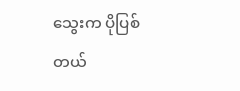သွေးက ပိုပြစ်တယ်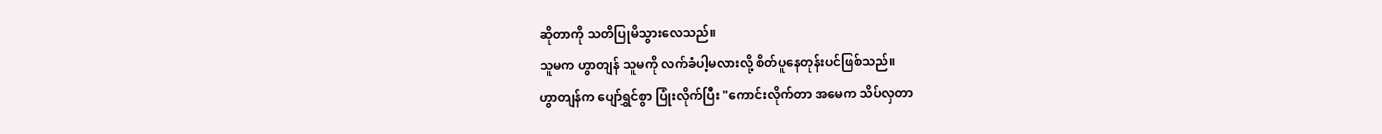ဆိုတာကို သတိပြုမိသွားလေသည်။
သူမက ဟွာတျန် သူမကို လက်ခံပါ့မလားလို့ စိတ်ပူနေတုန်းပင်ဖြစ်သည်။
ဟွာတျန်က ပျော်ရွှင်စွာ ပြုံးလိုက်ပြီး "ကောင်းလိုက်တာ အမေက သိပ်လှတာ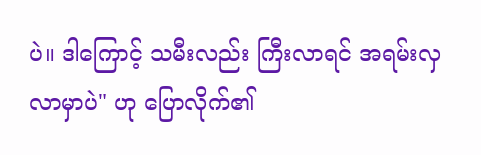ပဲ။ ဒါကြောင့် သမီးလည်း ကြီးလာရင် အရမ်းလှလာမှာပဲ" ဟု ပြောလိုက်၏